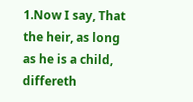1.Now I say, That the heir, as long as he is a child, differeth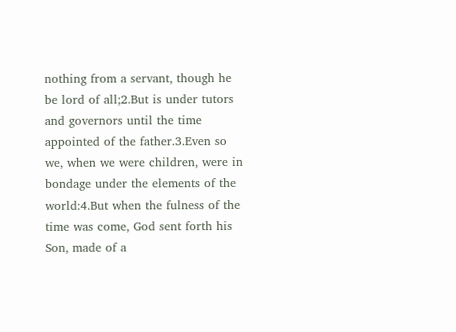nothing from a servant, though he be lord of all;2.But is under tutors and governors until the time appointed of the father.3.Even so we, when we were children, were in bondage under the elements of the world:4.But when the fulness of the time was come, God sent forth his Son, made of a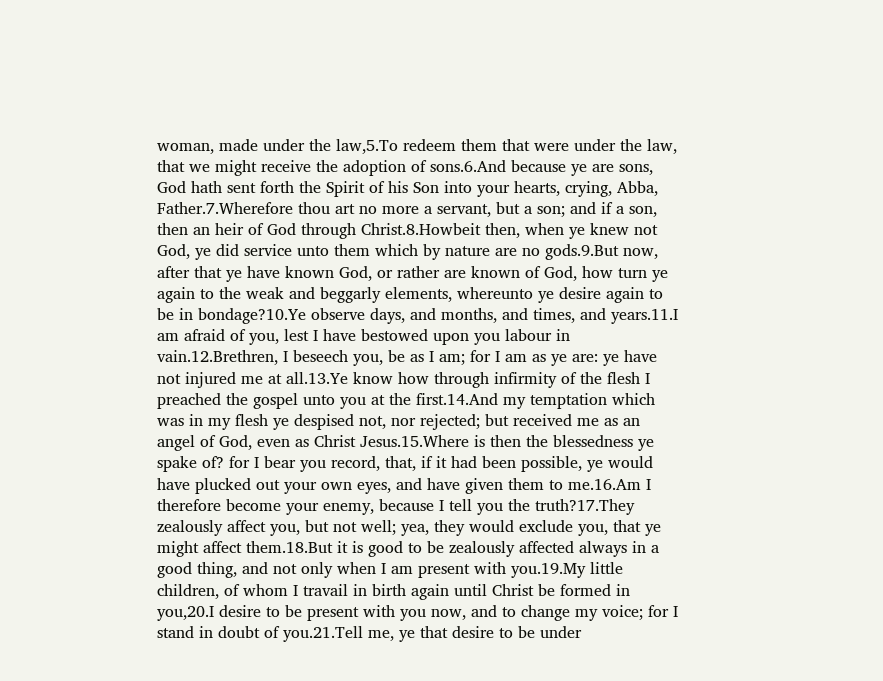woman, made under the law,5.To redeem them that were under the law, that we might receive the adoption of sons.6.And because ye are sons, God hath sent forth the Spirit of his Son into your hearts, crying, Abba, Father.7.Wherefore thou art no more a servant, but a son; and if a son, then an heir of God through Christ.8.Howbeit then, when ye knew not God, ye did service unto them which by nature are no gods.9.But now, after that ye have known God, or rather are known of God, how turn ye again to the weak and beggarly elements, whereunto ye desire again to be in bondage?10.Ye observe days, and months, and times, and years.11.I am afraid of you, lest I have bestowed upon you labour in vain.12.Brethren, I beseech you, be as I am; for I am as ye are: ye have not injured me at all.13.Ye know how through infirmity of the flesh I preached the gospel unto you at the first.14.And my temptation which was in my flesh ye despised not, nor rejected; but received me as an angel of God, even as Christ Jesus.15.Where is then the blessedness ye spake of? for I bear you record, that, if it had been possible, ye would have plucked out your own eyes, and have given them to me.16.Am I therefore become your enemy, because I tell you the truth?17.They zealously affect you, but not well; yea, they would exclude you, that ye might affect them.18.But it is good to be zealously affected always in a good thing, and not only when I am present with you.19.My little children, of whom I travail in birth again until Christ be formed in you,20.I desire to be present with you now, and to change my voice; for I stand in doubt of you.21.Tell me, ye that desire to be under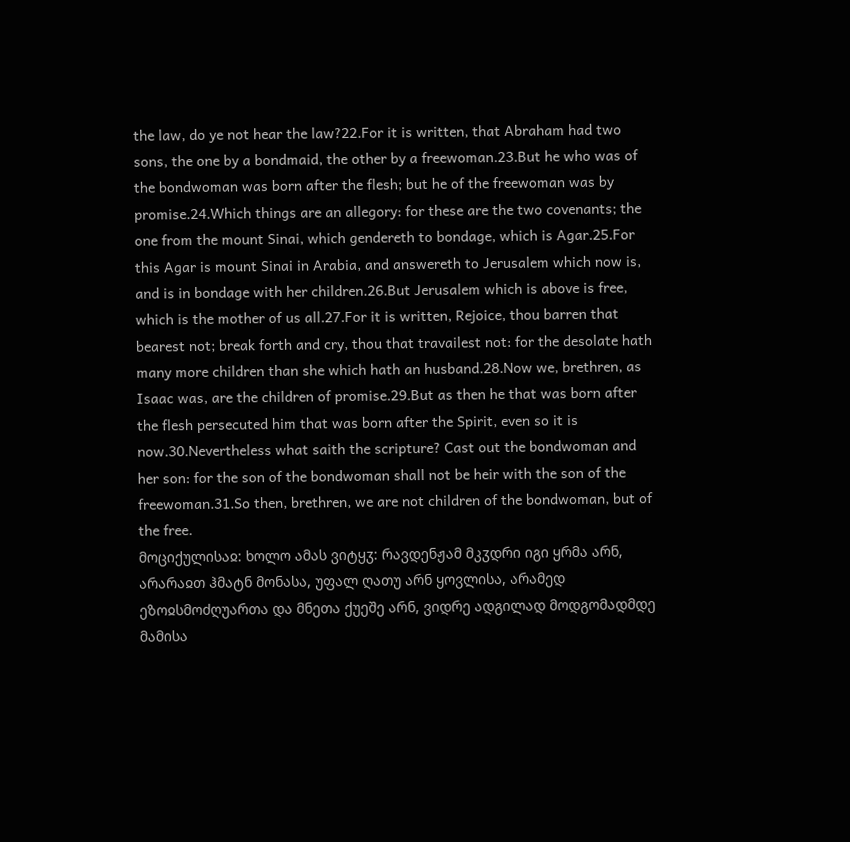the law, do ye not hear the law?22.For it is written, that Abraham had two sons, the one by a bondmaid, the other by a freewoman.23.But he who was of the bondwoman was born after the flesh; but he of the freewoman was by promise.24.Which things are an allegory: for these are the two covenants; the one from the mount Sinai, which gendereth to bondage, which is Agar.25.For this Agar is mount Sinai in Arabia, and answereth to Jerusalem which now is, and is in bondage with her children.26.But Jerusalem which is above is free, which is the mother of us all.27.For it is written, Rejoice, thou barren that bearest not; break forth and cry, thou that travailest not: for the desolate hath many more children than she which hath an husband.28.Now we, brethren, as Isaac was, are the children of promise.29.But as then he that was born after the flesh persecuted him that was born after the Spirit, even so it is now.30.Nevertheless what saith the scripture? Cast out the bondwoman and her son: for the son of the bondwoman shall not be heir with the son of the freewoman.31.So then, brethren, we are not children of the bondwoman, but of the free.
მოციქულისაჲ: ხოლო ამას ვიტყჳ: რავდენჟამ მკჳდრი იგი ყრმა არნ, არარაჲთ ჰმატნ მონასა, უფალ ღათუ არნ ყოვლისა, არამედ ეზოჲსმოძღუართა და მნეთა ქუეშე არნ, ვიდრე ადგილად მოდგომადმდე მამისა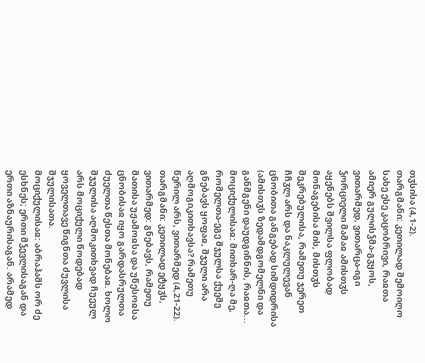თჳსისა (4,1-2).
თარგმანი: კეთილად შემოიღო სახე ესე კაცობრივი, რაჲთა ამიერ გულისჴმა-გჳყოს, ვითარმედ, ვითარცა-იგი ჴორციელი მამაჲ ამისთჳს აყენებს შვილსა ფლობად მონაგებისა მის, მისთჳს შეკრებულისა, რამეთუ ჯერეთ ჩჩჳლ არს და ნაკლულევან ცნობითა განგებად სიმდიდრისა (ამისთჳს ზედამდგომელნი და განმგენი დაუდგინნის, რაჲთა...
მოციქულისაჲ: მითხარ-ღა მე, რომელთა-ეგე შჯულსა ქუეშე გნებავს ყოფაჲ, შჯული არა აღმოგიკითხავსა? რამეთუ წერილ არს, ვითარმედ (4,21-22).
თარგმანი: კეთილად ეტყჳს, ვითარმედ: გნებავს, რამეთუ მათისა უჟამოჲსა და უწესოჲსა ცნობისაჲ იყო გარდასრულთა ძუელთა წესთა მონებაჲ. ხოლო შჯულისა აღმოკითხვად ჩუეულ არს მოციქული წოდებად ყოველთავე წიგნთა ძუვლისა შჯულისათა.
მოციქულისაჲ: აბრაჰამს ორ ძე ესხნეს; ერთი მჴევლისაგან და ერთი აზნაურისაგან. არამედ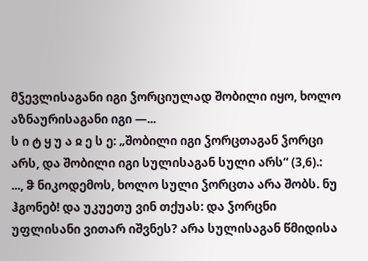მჴევლისაგანი იგი ჴორციულად შობილი იყო, ხოლო აზნაურისაგანი იგი —...
ს ი ტ ყ უ ა ჲ ე ს ე: „შობილი იგი ჴორცთაგან ჴორცი არს, და შობილი იგი სულისაგან სული არს“ (3,6).:
..., ჵ ნიკოდემოს, ხოლო სული ჴორცთა არა შობს. ნუ ჰგონებ! და უკუეთუ ვინ თქუას: და ჴორცნი უფლისანი ვითარ იშვნეს? არა სულისაგან წმიდისა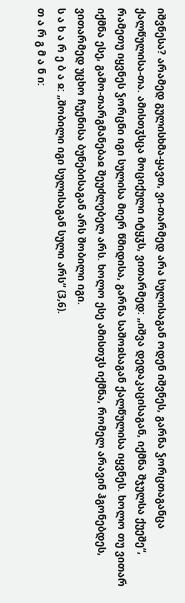იშვნესა? არამედ გულისხმა-ყავთ, ვი-თარმედ არა სულისაგან ოდენ იშვნეს, გარნა ჴორცთაგანცა ქალწულისა-თა. ამისთჳსცა მოციქული იტყჳს, ვითარმედ: „იშვა დედაკაცისაგან, იქმნა შჯულსა ქუეშე“, რამეთუ იყვნეს ჴორცნი იგი სულისა მიერ წმიდისა, გარნა საშოჲსაგან ქალწულისა იყვნეს. ხოლო თუ ვითარ იქმნა ესე, გამო-თარგმანებაჲ შეუძლებელ არს. ხოლო ესე ამისთჳს იქმნა, რომელ არავინ ჰგონებდეს, ვითარმედ უცხო ჩუენისა ბუნებისაგან არს შობილი იგი.
ს ა ხ ა რ ე ბ ა ჲ: „შობილი იგი სულისაგან სული არს“ (3,6).
თ ა რ გ მ ა ნ ი: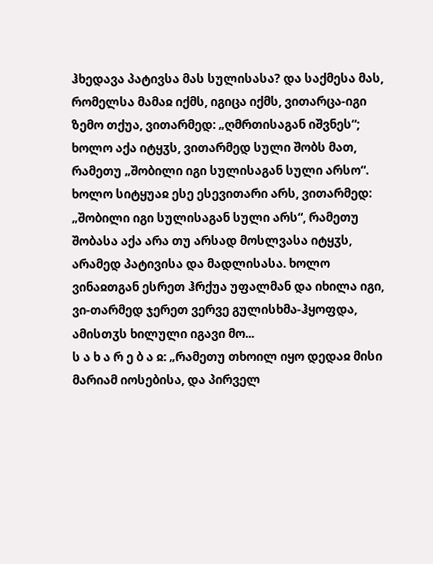ჰხედავა პატივსა მას სულისასა? და საქმესა მას, რომელსა მამაჲ იქმს, იგიცა იქმს, ვითარცა-იგი ზემო თქუა, ვითარმედ: „ღმრთისაგან იშვნეს“; ხოლო აქა იტყჳს, ვითარმედ სული შობს მათ, რამეთუ „შობილი იგი სულისაგან სული არსო“. ხოლო სიტყუაჲ ესე ესევითარი არს, ვითარმედ: „შობილი იგი სულისაგან სული არს“, რამეთუ შობასა აქა არა თუ არსად მოსლვასა იტყჳს, არამედ პატივისა და მადლისასა. ხოლო ვინაჲთგან ესრეთ ჰრქუა უფალმან და იხილა იგი, ვი-თარმედ ჯერეთ ვერვე გულისხმა-ჰყოფდა, ამისთჳს ხილული იგავი მო...
ს ა ხ ა რ ე ბ ა ჲ: „რამეთუ თხოილ იყო დედაჲ მისი მარიამ იოსებისა, და პირველ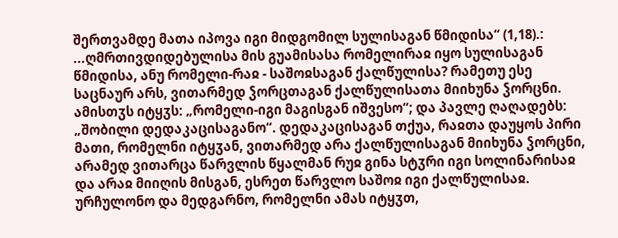შერთვამდე მათა იპოვა იგი მიდგომილ სულისაგან წმიდისა“ (1,18).:
...ღმრთივდიდებულისა მის გუამისასა რომელირაჲ იყო სულისაგან წმიდისა, ანუ რომელი-რაჲ - საშოჲსაგან ქალწულისა? რამეთუ ესე საცნაურ არს, ვითარმედ ჴორცთაგან ქალწულისათა მიიხუნა ჴორცნი. ამისთჳს იტყჳს: „რომელი-იგი მაგისგან იშვესო“; და პავლე ღაღადებს: „შობილი დედაკაცისაგანო“. დედაკაცისაგან თქუა, რაჲთა დაუყოს პირი მათი, რომელნი იტყჳან, ვითარმედ არა ქალწულისაგან მიიხუნა ჴორცნი, არამედ ვითარცა წარვლის წყალმან რუჲ გინა სტჳრი იგი სოლინარისაჲ და არაჲ მიიღის მისგან, ესრეთ წარვლო საშოჲ იგი ქალწულისაჲ.
ურჩულონო და მედგარნო, რომელნი ამას იტყჳთ,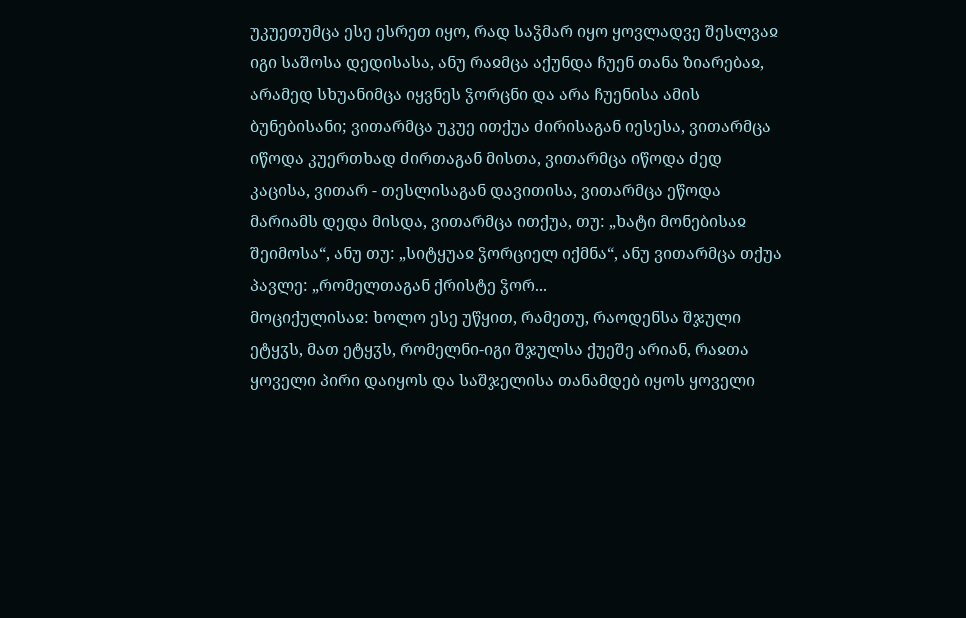უკუეთუმცა ესე ესრეთ იყო, რად საჴმარ იყო ყოვლადვე შესლვაჲ იგი საშოსა დედისასა, ანუ რაჲმცა აქუნდა ჩუენ თანა ზიარებაჲ, არამედ სხუანიმცა იყვნეს ჴორცნი და არა ჩუენისა ამის ბუნებისანი; ვითარმცა უკუე ითქუა ძირისაგან იესესა, ვითარმცა იწოდა კუერთხად ძირთაგან მისთა, ვითარმცა იწოდა ძედ კაცისა, ვითარ - თესლისაგან დავითისა, ვითარმცა ეწოდა მარიამს დედა მისდა, ვითარმცა ითქუა, თუ: „ხატი მონებისაჲ შეიმოსა“, ანუ თუ: „სიტყუაჲ ჴორციელ იქმნა“, ანუ ვითარმცა თქუა პავლე: „რომელთაგან ქრისტე ჴორ...
მოციქულისაჲ: ხოლო ესე უწყით, რამეთუ, რაოდენსა შჯული ეტყჳს, მათ ეტყჳს, რომელნი-იგი შჯულსა ქუეშე არიან, რაჲთა ყოველი პირი დაიყოს და საშჯელისა თანამდებ იყოს ყოველი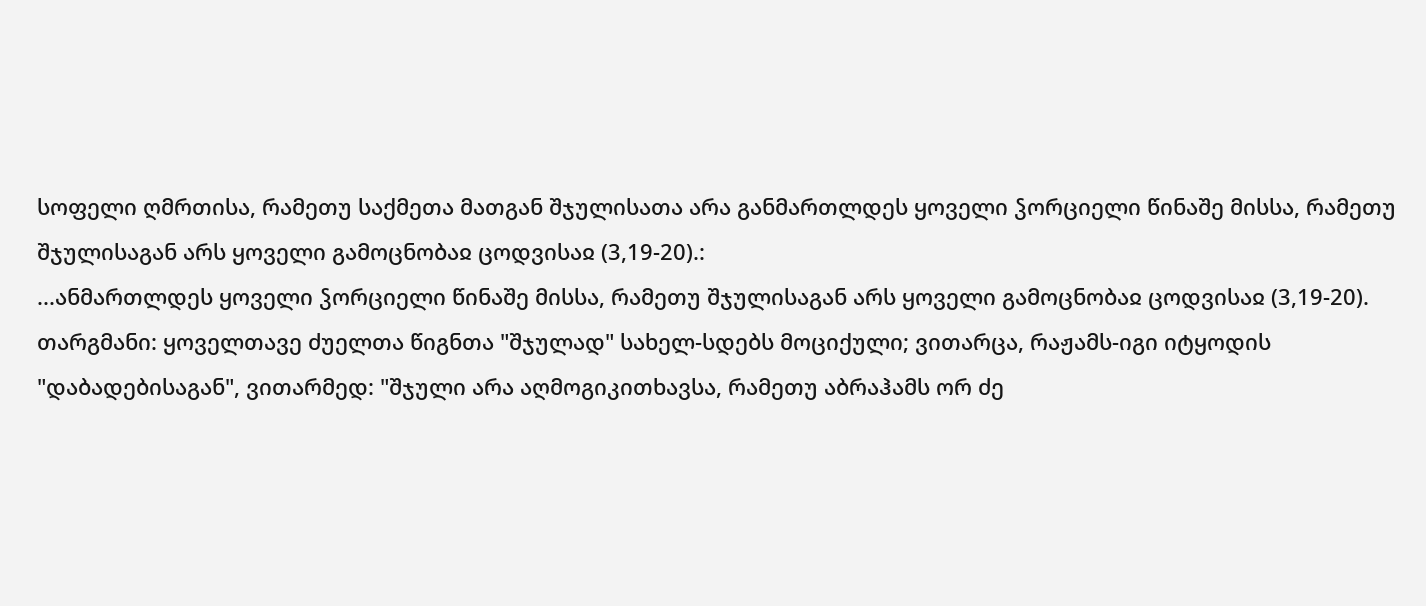სოფელი ღმრთისა, რამეთუ საქმეთა მათგან შჯულისათა არა განმართლდეს ყოველი ჴორციელი წინაშე მისსა, რამეთუ შჯულისაგან არს ყოველი გამოცნობაჲ ცოდვისაჲ (3,19-20).:
...ანმართლდეს ყოველი ჴორციელი წინაშე მისსა, რამეთუ შჯულისაგან არს ყოველი გამოცნობაჲ ცოდვისაჲ (3,19-20).
თარგმანი: ყოველთავე ძუელთა წიგნთა "შჯულად" სახელ-სდებს მოციქული; ვითარცა, რაჟამს-იგი იტყოდის "დაბადებისაგან", ვითარმედ: "შჯული არა აღმოგიკითხავსა, რამეთუ აბრაჰამს ორ ძე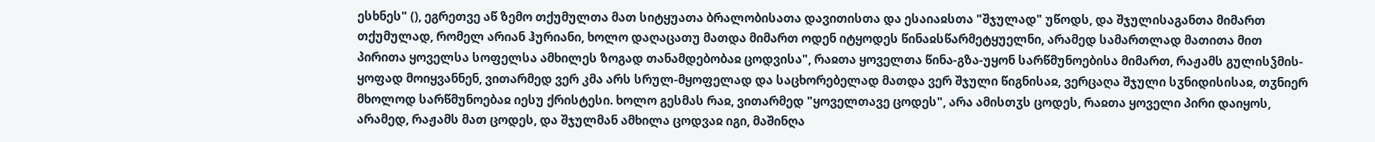ესხნეს" (), ეგრეთვე აწ ზემო თქუმულთა მათ სიტყუათა ბრალობისათა დავითისთა და ესაიაჲსთა "შჯულად" უწოდს, და შჯულისაგანთა მიმართ თქუმულად, რომელ არიან ჰურიანი, ხოლო დაღაცათუ მათდა მიმართ ოდენ იტყოდეს წინაჲსწარმეტყუელნი, არამედ სამართლად მათითა მით პირითა ყოველსა სოფელსა ამხილეს ზოგად თანამდებობაჲ ცოდვისა", რაჲთა ყოველთა წინა-გზა-უყონ სარწმუნოებისა მიმართ, რაჟამს გულისჴმის-ყოფად მოიყვანნენ, ვითარმედ ვერ კმა არს სრულ-მყოფელად და საცხორებელად მათდა ვერ შჯული წიგნისაჲ, ვერცაღა შჯული სჳნიდისისაჲ, თჳნიერ მხოლოდ სარწმუნოებაჲ იესუ ქრისტესი. ხოლო გესმას რაჲ, ვითარმედ "ყოველთავე ცოდეს", არა ამისთჳს ცოდეს, რაჲთა ყოველი პირი დაიყოს, არამედ, რაჟამს მათ ცოდეს, და შჯულმან ამხილა ცოდვაჲ იგი, მაშინღა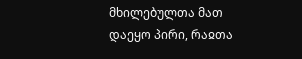მხილებულთა მათ დაეყო პირი, რაჲთა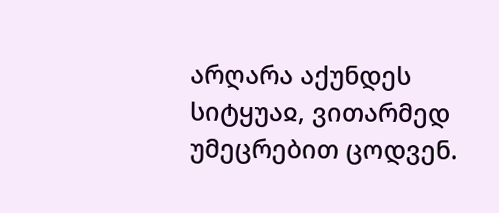არღარა აქუნდეს სიტყუაჲ, ვითარმედ უმეცრებით ცოდვენ.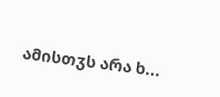ამისთჳს არა ხ...